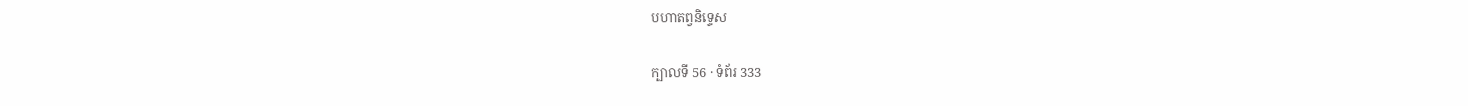បហាតព្វនិទ្ទេស

ក្បាលទី 56 · ទំព័រ 333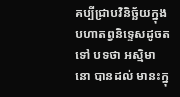គប្បីជ្រាបវិនិច្ឆ័យក្នុងបហាតព្វនិទ្ទេសដូចតទៅ បទថា អស្មិមានោ បានដល់ មានះក្នុ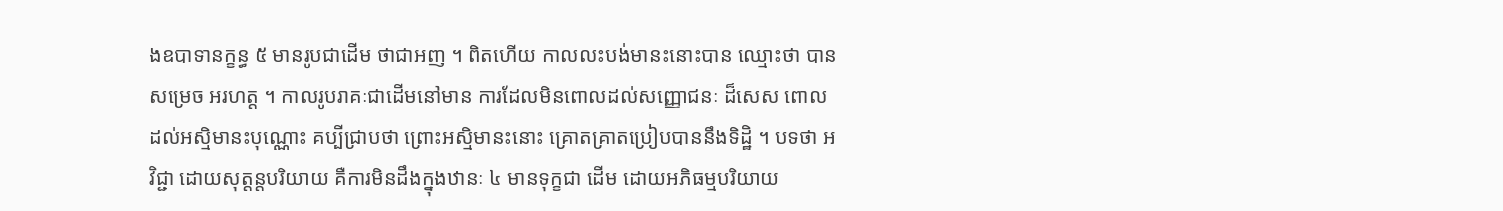ងឧបាទានក្ខន្ធ ៥ មានរូបជាដើម ថាជាអញ ។ ពិតហើយ កាលលះបង់មានះនោះបាន ឈ្មោះថា បានសម្រេច អរហត្ត ។ កាលរូបរាគៈជាដើមនៅមាន ការដែលមិនពោលដល់សញ្ញោជនៈ ដ៏សេស ពោលដល់អស្មិមានះបុណ្ណោះ គប្បីជ្រាបថា ព្រោះអស្មិមានះនោះ គ្រោតគ្រាតប្រៀបបាននឹងទិដ្ឋិ ។ បទថា អវិជ្ជា ដោយសុត្តន្តបរិយាយ គឺការមិនដឹងក្នុងឋានៈ ៤ មានទុក្ខជា ដើម ដោយអភិធម្មបរិយាយ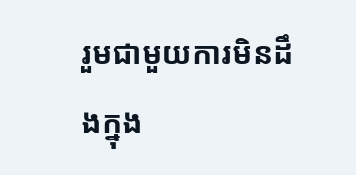រួមជាមួយការមិនដឹងក្នុង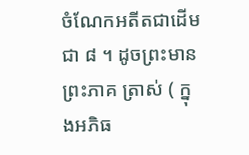ចំណែកអតីតជាដើម ជា ៨ ។ ដូចព្រះមានព្រះភាគ ត្រាស់ ( ក្នុងអភិធ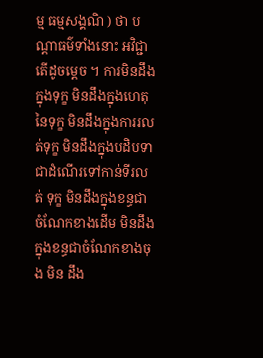ម្ម ធម្មសង្គណិ ) ថា បណ្តាធម៌ទាំងនោះ អវិជ្ជា តើដូចម្តេច ។ ការមិនដឹងក្នុងទុក្ខ មិនដឹងក្នុងហេតុ នៃទុក្ខ មិនដឹងក្នុងការរលត់ទុក្ខ មិនដឹងក្នុងបដិបទាជាដំណើរទៅកាន់ទីរលត់ ទុក្ខ មិនដឹងក្នុងខន្ធជាចំណែកខាងដើម មិនដឹងក្នុងខន្ធជាចំណែកខាងចុង មិន ដឹង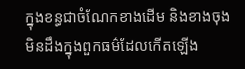ក្នុងខន្ធជាចំណែកខាងដើម និងខាងចុង មិនដឹងក្នុងពួកធម៌ដែលកើតឡើង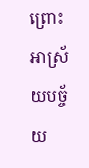ព្រោះអាស្រ័យបច្ច័យ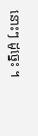នោះៗ ដូច្នេះ ។